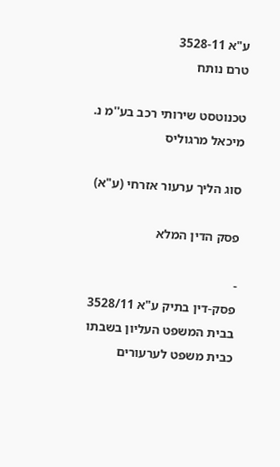ע"א 3528-11
טרם נותח

טכנוטסט שירותי רכב בע''מ נ. מיכאל מרגוליס

סוג הליך ערעור אזרחי (ע"א)

פסק הדין המלא

-
פסק-דין בתיק ע"א 3528/11 בבית המשפט העליון בשבתו כבית משפט לערעורים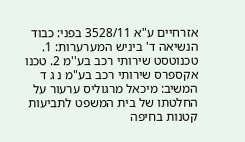אזרחיים ע"א 3528/11 בפני: כבוד הנשיאה ד' ביניש המערערות: 1. טכנוטסט שירותי רכב בע''מ 2. טכנו אקספרס שירותי רכב בע"מ נ ג ד המשיב: מיכאל מרגוליס ערעור על החלטתו של בית המשפט לתביעות קטנות בחיפה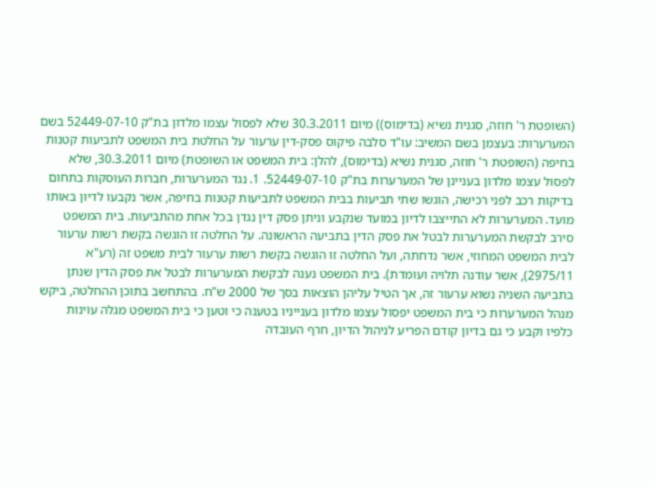(השופטת ר' חוזה, סגנית נשיא (בדימוס)) מיום 30.3.2011 שלא לפסול עצמו מלדון בת"ק 52449-07-10 בשם המערערות: בעצמן בשם המשיב: עו"ד סלבה פיקוס פסק-דין ערעור על החלטת בית המשפט לתביעות קטנות בחיפה (השופטת ר' חוזה, סגנית נשיא (בדימוס), להלן: בית המשפט או השופטת) מיום 30.3.2011, שלא לפסול עצמו מלדון בעניינן של המערערות בת"ק 52449-07-10. 1. נגד המערערות, חברות העוסקות בתחום בדיקות רכב לפני רכישה, הוגשו שתי תביעות בבית המשפט לתביעות קטנות בחיפה, אשר נקבעו לדיון באותו מועד. המערערות לא התייצבו לדיון במועד שנקבע וניתן פסק דין נגדן בכל אחת מהתביעות. בית המשפט סירב לבקשת המערערות לבטל את פסק הדין בתביעה הראשונה. על החלטה זו הוגשה בקשת רשות ערעור לבית המשפט המחוזי, אשר נדחתה, ועל החלטה זו הוגשה בקשת רשות ערעור לבית משפט זה (רע"א 2975/11), אשר עודנה תלויה ועומדת). בית המשפט נענה לבקשת המערערות לבטל את פסק הדין שנתן בתביעה השניה נשוא ערעור זה, אך הטיל עליהן הוצאות בסך של 2000 ש"ח. בהתחשב בתוכן ההחלטה, ביקש מנהל המערערות כי בית המשפט יפסול עצמו מלדון בענייניו בטענה כי וטען כי בית המשפט מגלה עוינות כלפיו וקבע כי גם בדיון קודם הפריע לניהול הדיון, חרף העובדה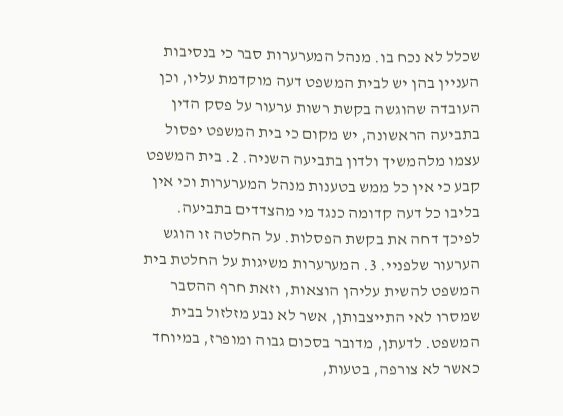שכלל לא נכח בו. מנהל המערערות סבר כי בנסיבות העניין בהן יש לבית המשפט דעה מוקדמת עליו, וכן העובדה שהוגשה בקשת רשות ערעור על פסק הדין בתביעה הראשונה, יש מקום כי בית המשפט יפסול עצמו מלהמשיך ולדון בתביעה השניה. 2. בית המשפט קבע כי אין כל ממש בטענות מנהל המערערות וכי אין בליבו כל דעה קדומה כנגד מי מהצדדים בתביעה. לפיכך דחה את בקשת הפסלות. על החלטה זו הוגש הערעור שלפניי. 3. המערערות משיגות על החלטת בית המשפט להשית עליהן הוצאות, וזאת חרף ההסבר שמסרו לאי התייצבותן, אשר לא נבע מזלזול בבית המשפט. לדעתן, מדובר בסכום גבוה ומופרז, במיוחד כאשר לא צורפה, בטעות,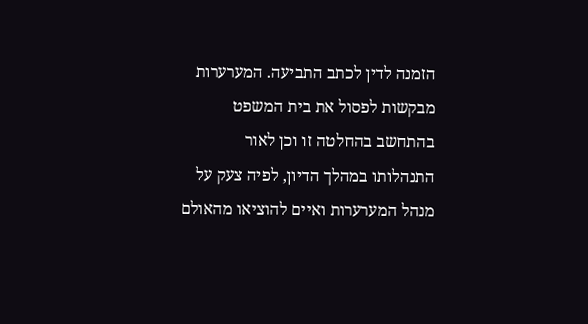הזמנה לדין לכתב התביעה. המערערות מבקשות לפסול את בית המשפט בהתחשב בהחלטה זו וכן לאור התנהלותו במהלך הדיון, לפיה צעק על מנהל המערערות ואיים להוציאו מהאולם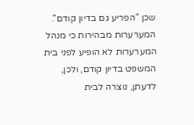שכן "הפריע גם בדיון קודם". המערערות מבהירות כי מנהל המערערות לא הופיע לפני בית המשפט בדיון קודם, ולכן, לדעתן, נוצרה לבית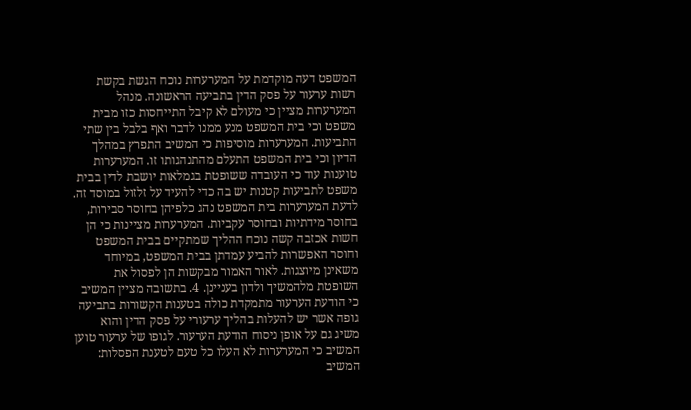המשפט דעה מוקדמת על המערערות נוכח הגשת בקשת רשות ערעור על פסק הדין בתביעה הראשונה. מנהל המערערות מציין כי מעולם לא קיבל התייחסות כזו מבית משפט וכי בית המשפט מנע ממנו לדבר ואף בלבל בין שתי התביעות. המערערות מוסיפות כי המשיב התפרץ במהלך הדיון וכי בית המשפט התעלם מהתנהגותו זו. המערערות טוענות עוד כי העובדה ששופטת בגמלאות יושבת לדין בבית משפט לתביעות קטנות יש בה כדי להעיד על זלזול במוסד זה. לדעת המערערות בית המשפט נהג כלפיהן בחוסר סבירות, בחוסר מידתיות ובחוסר עקביות. המערערות מציינות כי הן חשות אכזבה קשה נוכח ההליך שמתקיים בבית המשפט וחוסר האפשרות להביע עמדתן בבית המשפט, במיוחד משאינן מיוצגות. לאור האמור מבקשות הן לפסול את השופטת מלהמשיך ולדון בעניינן. 4. בתשובה מציין המשיב כי הודעת הערעור מתמקדת כולה בטענות הקשורות בתביעה גופה אשר יש להעלות בהליך ערעורי על פסק הדין והוא משיג גם על אופן ניסוח הודעת הערעור. לגופו של ערעור טוען המשיב כי המערערות לא העלו כל טעם לטענת הפסלות: המשיב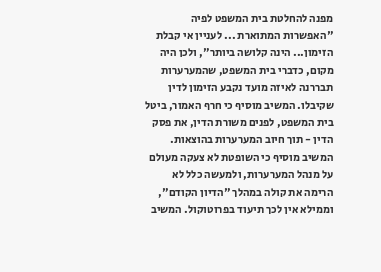מפנה להחלטת בית המשפט לפיה "האפשרות המתוארת ... לעניין אי קבלת הזימון... הינה קלושה ביותר", ולכן היה מקום, כדברי בית המשפט, שהמערערות תבררנה לאיזה מועד נקבע הזימון לדין שקיבלו. המשיב מוסיף כי חרף האמור, ביטל בית המשפט, לפנים משורת הדין, את פסק הדין - תוך חיוב המערערות בהוצאות. המשיב מוסיף כי השופטת לא צעקה מעולם על מנהל המערערות, ולמעשה כלל לא הרימה את קולה במהלך "הדיון הקודם", וממילא אין לכך תיעוד בפרוטוקול. המשיב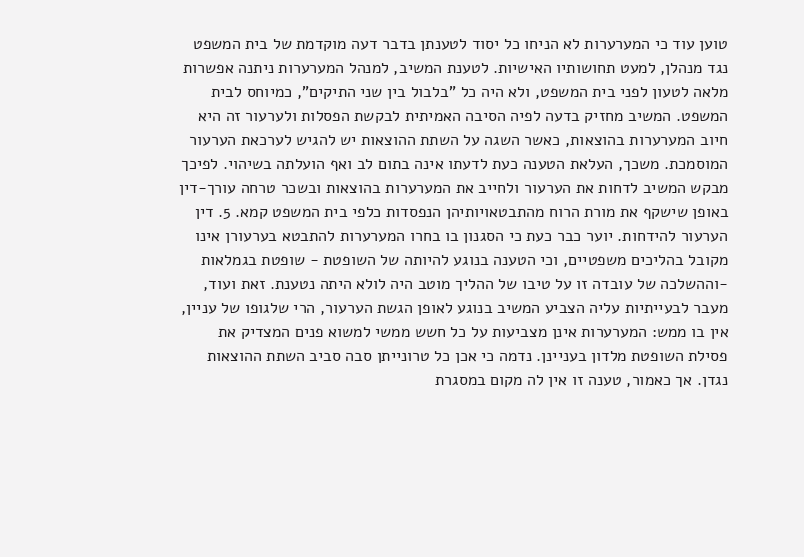טוען עוד כי המערערות לא הניחו כל יסוד לטענתן בדבר דעה מוקדמת של בית המשפט נגד מנהלן, למעט תחושותיו האישיות. לטענת המשיב, למנהל המערערות ניתנה אפשרות מלאה לטעון לפני בית המשפט, ולא היה כל "בלבול בין שני התיקים", כמיוחס לבית המשפט. המשיב מחזיק בדעה לפיה הסיבה האמיתית לבקשת הפסלות ולערעור זה היא חיוב המערערות בהוצאות, כאשר השגה על השתת ההוצאות יש להגיש לערכאת הערעור המוסמכת. משכך, העלאת הטענה כעת לדעתו אינה בתום לב ואף הועלתה בשיהוי. לפיכך מבקש המשיב לדחות את הערעור ולחייב את המערערות בהוצאות ובשכר טרחה עורך-דין באופן שישקף את מורת הרוח מהתבטאויותיהן הנפסדות כלפי בית המשפט קמא. 5. דין הערעור להידחות. יוער כבר כעת כי הסגנון בו בחרו המערערות להתבטא בערעורן אינו מקובל בהליכים משפטיים, וכי הטענה בנוגע להיותה של השופטת - שופטת בגמלאות -וההשלכה של עובדה זו על טיבו של ההליך מוטב היה לולא היתה נטענת. זאת ועוד, מעבר לבעייתיות עליה הצביע המשיב בנוגע לאופן הגשת הערעור, הרי שלגופו של עניין, אין בו ממש: המערערות אינן מצביעות על כל חשש ממשי למשוא פנים המצדיק את פסילת השופטת מלדון בעניינן. נדמה כי אכן כל טרונייתן סבה סביב השתת ההוצאות נגדן. אך כאמור, טענה זו אין לה מקום במסגרת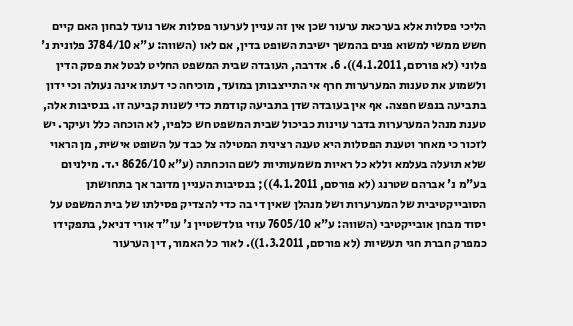הליכי פסלות אלא בערכאת ערעור שכן אין זה עניין לערעור פסלות אשר נועד לבחון האם קיים חשש ממשי למשוא פנים בהמשך ישיבת השופט בדין, אם לאו (השווה: ע"א 3784/10 פלונית נ' פלוני (לא פורסם, 4.1.2011)). 6. אדרבה, העובדה שבית המשפט החליט לבטל את פסק הדין ולשמוע את טענות המערערות חרף אי התייצבותן במועד, מוכיחה כי דעתו אינה נעולה וכי ידון בתביעה בנפש חפצה. אף אין בעובדה שדן בתביעה קודמת כדי לשנות קביעה זו. בנסיבות אלה, טענת מנהל המערערות בדבר עוינות כביכול שבית המשפט חש כלפיו, לא הוכחה כלל ועיקר. יש לזכור כי מאחר וטענת הפסלות היא טענה רצינית המטילה צל כבד על השופט אישית, מן הראוי שלא תועלה בעלמא וללא כל ראיות משמעותיות לשם הוכחתה (ע"א 8626/10 י.ד. מילניום בע"מ נ' אברהם שטרנג (לא פורסם, 4.1.2011)); בנסיבות העניין מדובר אך בתחושתן הסובייקטיבית של המערערות ושל מנהלן שאין די בה כדי להצדיק פסילתו של בית המשפט על יסוד מבחן אובייקטיבי (השווה: ע"א 7605/10 עוזי גולדשטיין נ' עו"ד אורי דניאל, בתפקידו כמפרק חברת חגי תעשיות (לא פורסם, 1.3.2011)). לאור כל האמור, דין הערעור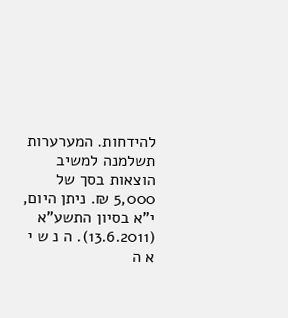להידחות. המערערות תשלמנה למשיב הוצאות בסך של 5,000 ₪. ניתן היום, י"א בסיון התשע"א (13.6.2011). ה נ ש י א ה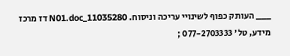___ העותק כפוף לשינויי עריכה וניסוח. 11035280_N01.doc דז מרכז מידע, טל' 077-2703333 ;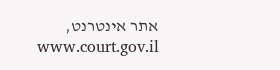אתר אינטרנט, www.court.gov.il